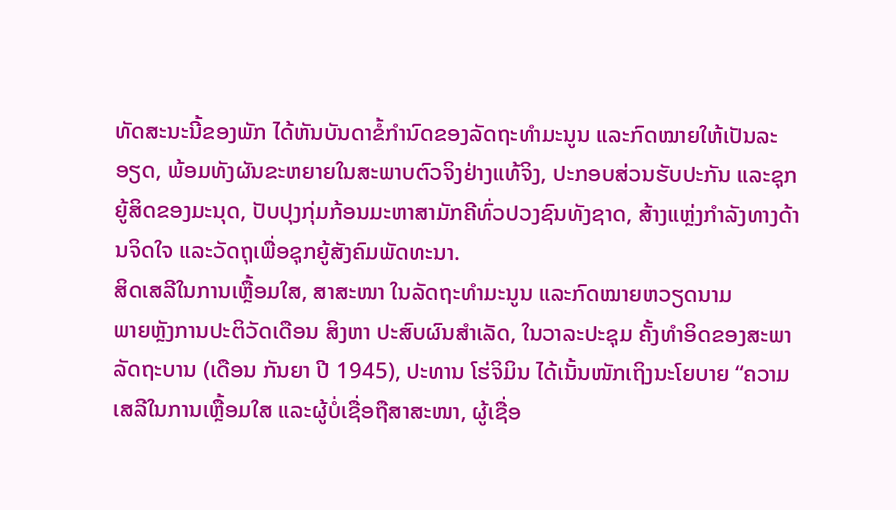ທັດສະນະນີ້ຂອງພັກ ໄດ້ຫັນບັນດາຂໍ້ກໍານົດຂອງລັດຖະທໍາມະນູນ ແລະກົດໝາຍໃຫ້ເປັນລະອຽດ, ພ້ອມທັງຜັນຂະຫຍາຍໃນສະພາບຕົວຈິງຢ່າງແທ້ຈິງ, ປະກອບສ່ວນຮັບປະກັນ ແລະຊຸກຍູ້ສິດຂອງມະນຸດ, ປັບປຸງກຸ່ມກ້ອນມະຫາສາມັກຄີທົ່ວປວງຊົນທັງຊາດ, ສ້າງແຫຼ່ງກໍາລັງທາງດ້ານຈິດໃຈ ແລະວັດຖຸເພື່ອຊຸກຍູ້ສັງຄົມພັດທະນາ.
ສິດເສລີໃນການເຫຼື້ອມໃສ, ສາສະໜາ ໃນລັດຖະທໍາມະນູນ ແລະກົດໝາຍຫວຽດນາມ
ພາຍຫຼັງການປະຕິວັດເດືອນ ສິງຫາ ປະສົບຜົນສໍາເລັດ, ໃນວາລະປະຊຸມ ຄັ້ງທໍາອິດຂອງສະພາລັດຖະບານ (ເດືອນ ກັນຍາ ປີ 1945), ປະທານ ໂຮ່ຈິມິນ ໄດ້ເນັ້ນໜັກເຖິງນະໂຍບາຍ “ຄວາມເສລີໃນການເຫຼື້ອມໃສ ແລະຜູ້ບໍ່ເຊື່ອຖືສາສະໜາ, ຜູ້ເຊື່ອ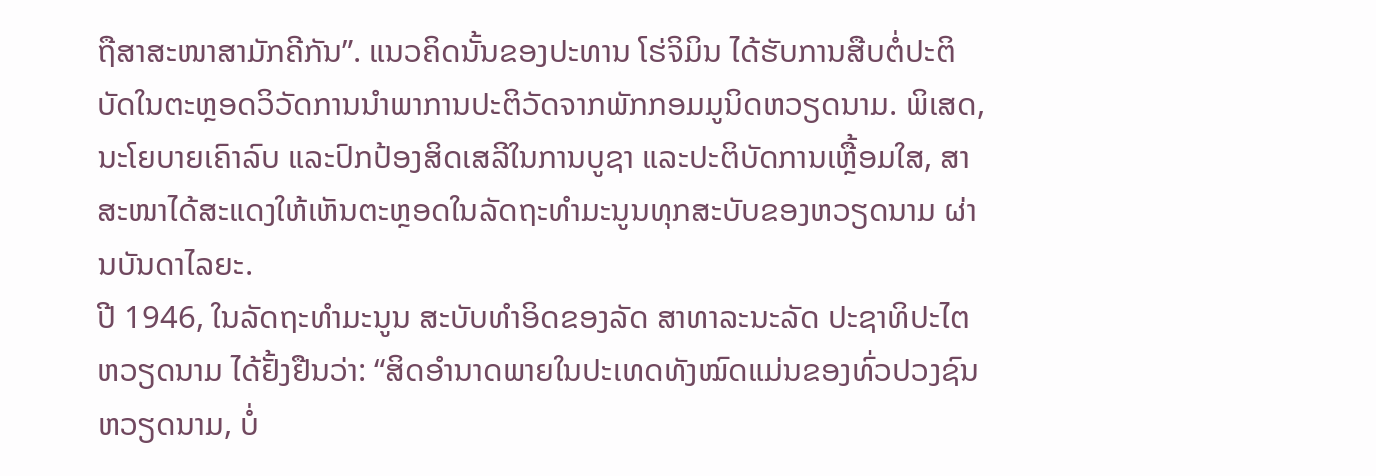ຖືສາສະໜາສາມັກຄີກັນ”. ແນວຄິດນັ້ນຂອງປະທານ ໂຮ່ຈິມິນ ໄດ້ຮັບການສືບຕໍ່ປະຕິບັດໃນຕະຫຼອດວິວັດການນໍາພາການປະຕິວັດຈາກພັກກອມມູນິດຫວຽດນາມ. ພິເສດ, ນະໂຍບາຍເຄົາລົບ ແລະປົກປ້ອງສິດເສລີໃນການບູຊາ ແລະປະຕິບັດການເຫຼື້ອມໃສ, ສາສະໜາໄດ້ສະແດງໃຫ້ເຫັນຕະຫຼອດໃນລັດຖະທໍາມະນູນທຸກສະບັບຂອງຫວຽດນາມ ຜ່ານບັນດາໄລຍະ.
ປີ 1946, ໃນລັດຖະທໍາມະນູນ ສະບັບທໍາອິດຂອງລັດ ສາທາລະນະລັດ ປະຊາທິປະໄຕ ຫວຽດນາມ ໄດ້ຢັ້ງຢືນວ່າ: “ສິດອໍານາດພາຍໃນປະເທດທັງໝົດແມ່ນຂອງທົ່ວປວງຊົນຫວຽດນາມ, ບໍ່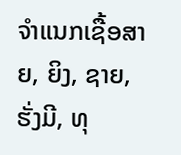ຈໍາແນກເຊື້ອສາຍ, ຍິງ, ຊາຍ, ຮັ່ງມີ, ທຸ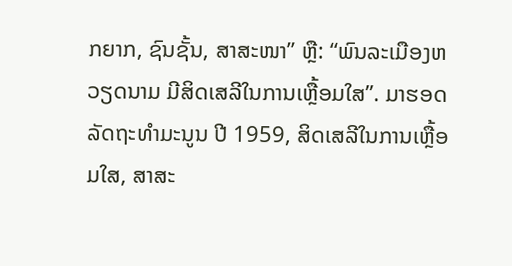ກຍາກ, ຊົນຊັ້ນ, ສາສະໜາ” ຫຼື: “ພົນລະເມືອງຫວຽດນາມ ມີສິດເສລີໃນການເຫຼື້ອມໃສ”. ມາຮອດລັດຖະທໍາມະນູນ ປີ 1959, ສິດເສລີໃນການເຫຼື້ອມໃສ, ສາສະ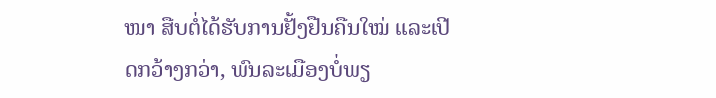ໜາ ສືບຕໍ່ໄດ້ຮັບການຢັ້ງຢືນຄືນໃໝ່ ແລະເປີດກວ້າງກວ່າ, ພົນລະເມືອງບໍ່ພຽ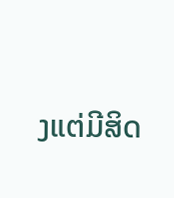ງແຕ່ມີສິດ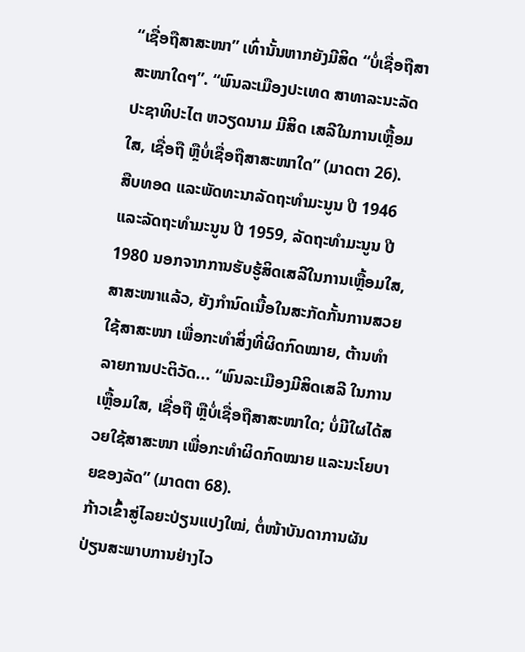“ເຊື່ອຖືສາສະໜາ” ເທົ່ານັ້ນຫາກຍັງມີສິດ “ບໍ່ເຊື່ອຖືສາສະໜາໃດໆ”. “ພົນລະເມືອງປະເທດ ສາທາລະນະລັດ ປະຊາທິປະໄຕ ຫວຽດນາມ ມີສິດ ເສລີໃນການເຫຼື້ອມໃສ, ເຊື່ອຖື ຫຼືບໍ່ເຊື່ອຖືສາສະໜາໃດ” (ມາດຕາ 26).
ສືບທອດ ແລະພັດທະນາລັດຖະທໍາມະນູນ ປີ 1946 ແລະລັດຖະທໍາມະນູນ ປີ 1959, ລັດຖະທໍາມະນູນ ປີ 1980 ນອກຈາກການຮັບຮູ້ສິດເສລີໃນການເຫຼື້ອມໃສ, ສາສະໜາແລ້ວ, ຍັງກໍານົດເນື້ອໃນສະກັດກັ້ນການສວຍໃຊ້ສາສະໜາ ເພື່ອກະທໍາສິ່ງທີ່ຜິດກົດໝາຍ, ຕ້ານທໍາລາຍການປະຕິວັດ... “ພົນລະເມືອງມີສິດເສລີ ໃນການເຫຼື້ອມໃສ, ເຊື່ອຖື ຫຼືບໍ່ເຊື່ອຖືສາສະໜາໃດ; ບໍ່ມີໃຜໄດ້ສວຍໃຊ້ສາສະໜາ ເພື່ອກະທໍາຜິດກົດໝາຍ ແລະນະໂຍບາຍຂອງລັດ” (ມາດຕາ 68).
ກ້າວເຂົ້າສູ່ໄລຍະປ່ຽນແປງໃໝ່, ຕໍ່ໜ້າບັນດາການຜັນປ່ຽນສະພາບການຢ່າງໄວ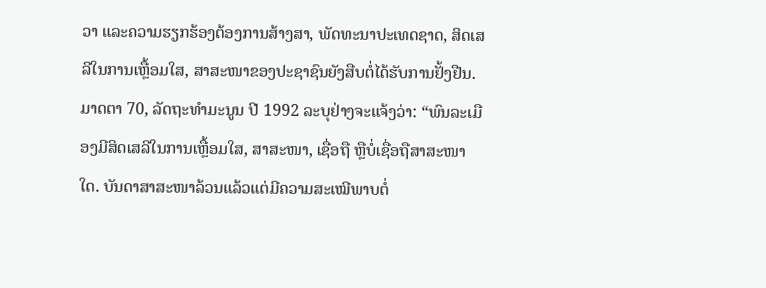ວາ ແລະຄວາມຮຽກຮ້ອງຕ້ອງການສ້າງສາ, ພັດທະນາປະເທດຊາດ, ສິດເສລີໃນການເຫຼື້ອມໃສ, ສາສະໜາຂອງປະຊາຊົນຍັງສືບຕໍ່ໄດ້ຮັບການຢັ້ງຢືນ. ມາດຕາ 70, ລັດຖະທໍາມະນູນ ປີ 1992 ລະບຸຢ່າງຈະແຈ້ງວ່າ: “ພົນລະເມືອງມີສິດເສລີໃນການເຫຼື້ອມໃສ, ສາສະໜາ, ເຊື່ອຖື ຫຼືບໍ່ເຊື່ອຖືສາສະໜາໃດ. ບັນດາສາສະໜາລ້ວນແລ້ວແຕ່ມີຄວາມສະເໝີພາບຕໍ່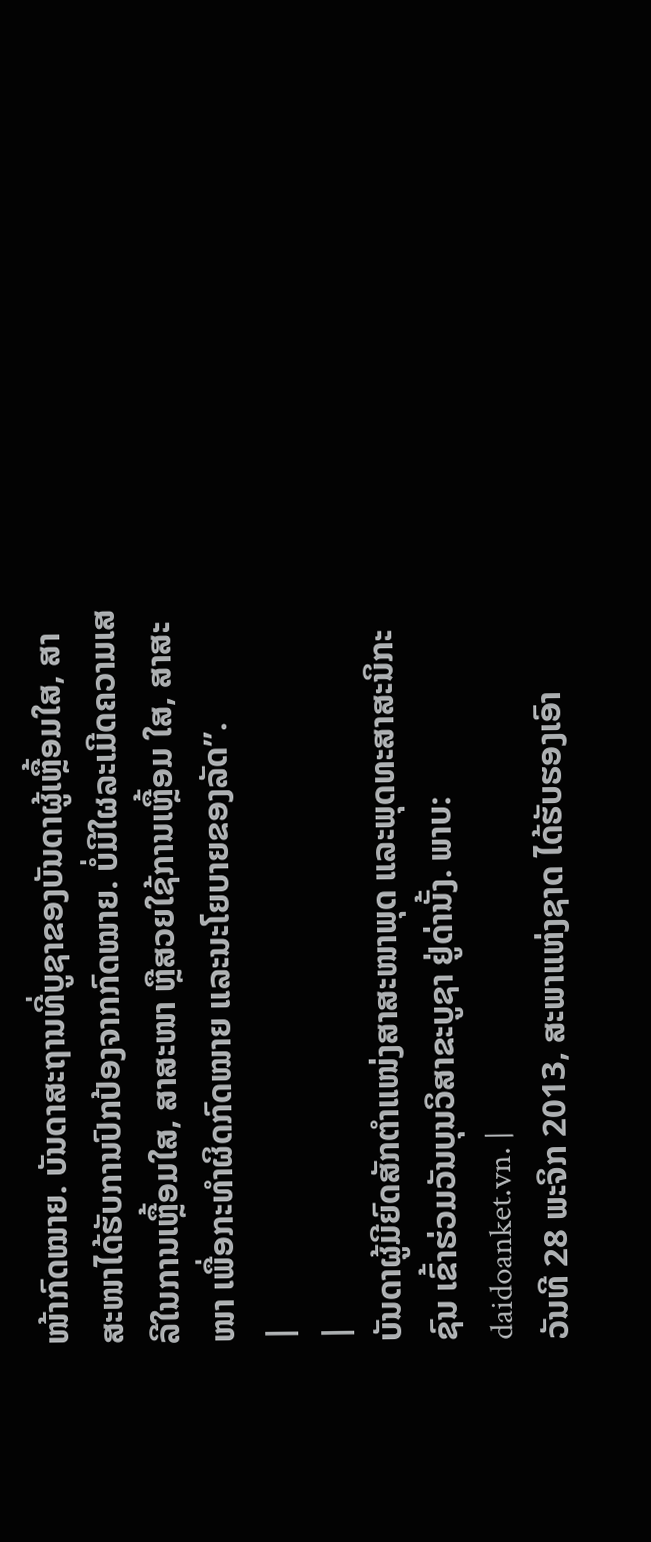ໜ້າກົດໝາຍ. ບັນດາສະຖານທີ່ບູຊາຂອງບັນດາຜູ້ເຫຼື້ອມໃສ, ສາສະໜາໄດ້ຮັບການປົກປ້ອງຈາກກົດໝາຍ. ບໍ່ມີໃຜລະເມີດຄວາມເສລີໃນການເຫຼື້ອມໃສ, ສາສະໜາ ຫຼືສວຍໃຊ້ການເຫຼື້ອມ ໃສ, ສາສະໜາ ເພື່ອກະທໍາຜິດກົດໝາຍ ແລະນະໂຍບາຍຂອງລັດ”.
|
|
ບັນດາຜູ້ມີຍົດສັກຕໍາແໜ່ງສາສະໜາພຸດ ແລະພຸດທະສາສະນິກະຊົນ ເຂົ້າຮ່ວມວັນບຸນວິສາຂະບູຊາ ຢູ່ດ່ານັ້ງ. ພາບ: daidoanket.vn. |
ວັນທີ 28 ພະຈິກ 2013, ສະພາແຫ່ງຊາດ ໄດ້ຮັບຮອງເອົາ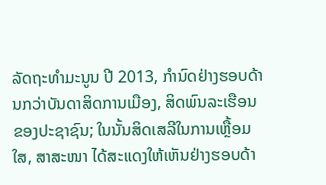ລັດຖະທໍາມະນູນ ປີ 2013, ກໍານົດຢ່າງຮອບດ້ານກວ່າບັນດາສິດການເມືອງ, ສິດພົນລະເຮືອນຂອງປະຊາຊົນ; ໃນນັ້ນສິດເສລີໃນການເຫຼື້ອມໃສ, ສາສະໜາ ໄດ້ສະແດງໃຫ້ເຫັນຢ່າງຮອບດ້າ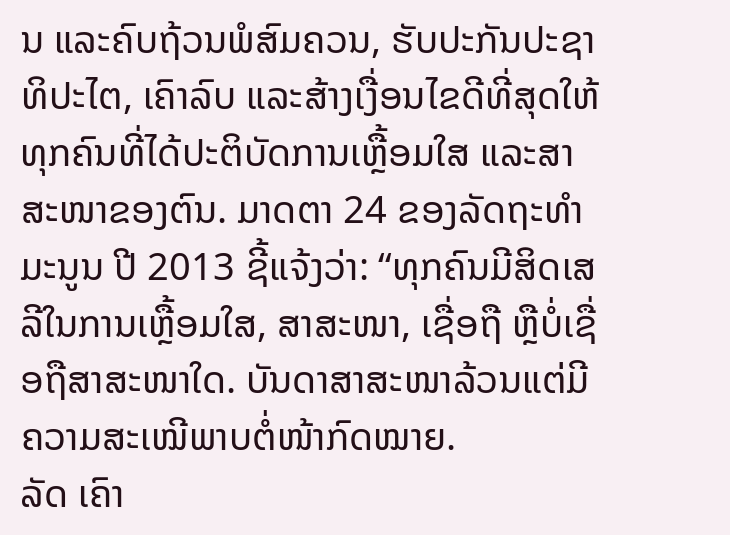ນ ແລະຄົບຖ້ວນພໍສົມຄວນ, ຮັບປະກັນປະຊາທິປະໄຕ, ເຄົາລົບ ແລະສ້າງເງື່ອນໄຂດີທີ່ສຸດໃຫ້ທຸກຄົນທີ່ໄດ້ປະຕິບັດການເຫຼື້ອມໃສ ແລະສາສະໜາຂອງຕົນ. ມາດຕາ 24 ຂອງລັດຖະທໍາມະນູນ ປີ 2013 ຊີ້ແຈ້ງວ່າ: “ທຸກຄົນມີສິດເສລີໃນການເຫຼື້ອມໃສ, ສາສະໜາ, ເຊື່ອຖື ຫຼືບໍ່ເຊື່ອຖືສາສະໜາໃດ. ບັນດາສາສະໜາລ້ວນແຕ່ມີຄວາມສະເໝີພາບຕໍ່ໜ້າກົດໝາຍ.
ລັດ ເຄົາ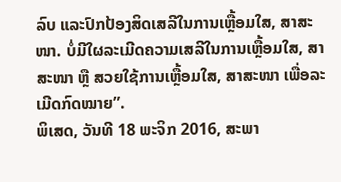ລົບ ແລະປົກປ້ອງສິດເສລີໃນການເຫຼື້ອມໃສ, ສາສະໜາ. ບໍ່ມີໃຜລະເມີດຄວາມເສລີໃນການເຫຼື້ອມໃສ, ສາສະໜາ ຫຼື ສວຍໃຊ້ການເຫຼື້ອມໃສ, ສາສະໜາ ເພື່ອລະເມີດກົດໝາຍ”.
ພິເສດ, ວັນທີ 18 ພະຈິກ 2016, ສະພາ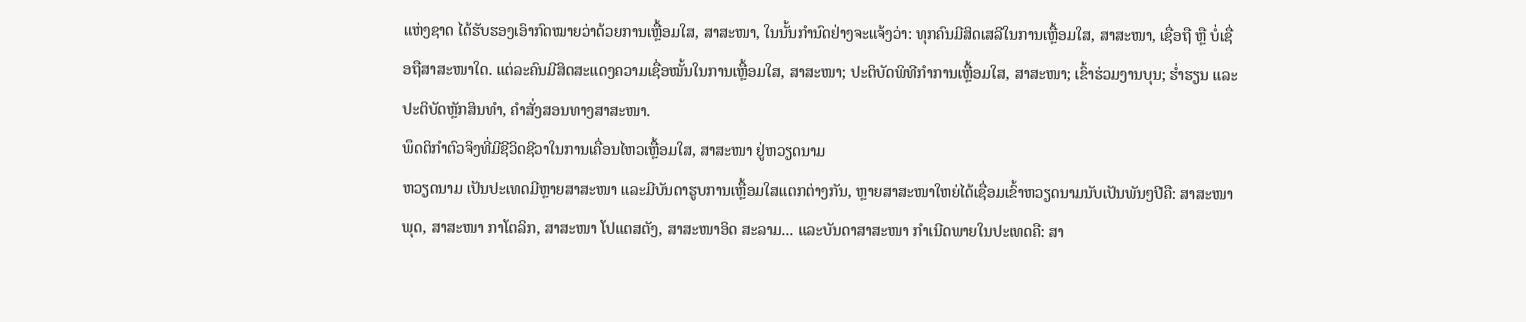ແຫ່ງຊາດ ໄດ້ຮັບຮອງເອົາກົດໝາຍວ່າດ້ວຍການເຫຼື້ອມໃສ, ສາສະໜາ, ໃນນັ້ນກໍານົດຢ່າງຈະແຈ້ງວ່າ: ທຸກຄົນມີສິດເສລີໃນການເຫຼື້ອມໃສ, ສາສະໜາ, ເຊື່ອຖື ຫຼື ບໍ່ເຊື່ອຖືສາສະໜາໃດ. ແຕ່ລະຄົນມີສິດສະແດງຄວາມເຊື່ອໝັ້ນໃນການເຫຼື້ອມໃສ, ສາສະໜາ; ປະຕິບັດພິທີກຳການເຫຼື້ອມໃສ, ສາສະໜາ; ເຂົ້າຮ່ວມງານບຸນ; ຮໍ່າຮຽນ ແລະປະຕິບັດຫຼັກສິນທໍາ, ຄໍາສັ່ງສອນທາງສາສະໜາ.
ພຶດຕິກໍາຕົວຈິງທີ່ມີຊີວິດຊີວາໃນການເຄື່ອນໄຫວເຫຼື້ອມໃສ, ສາສະໜາ ຢູ່ຫວຽດນາມ
ຫວຽດນາມ ເປັນປະເທດມີຫຼາຍສາສະໜາ ແລະມີບັນດາຮູບການເຫຼື້ອມໃສແຕກຕ່າງກັນ, ຫຼາຍສາສະໜາໃຫຍ່ໄດ້ເຊື່ອມເຂົ້າຫວຽດນາມນັບເປັນພັນໆປີຄື: ສາສະໜາພຸດ, ສາສະໜາ ກາໂຕລິກ, ສາສະໜາ ໂປແຕສຕັງ, ສາສະໜາອິດ ສະລາມ... ແລະບັນດາສາສະໜາ ກໍາເນີດພາຍໃນປະເທດຄື: ສາ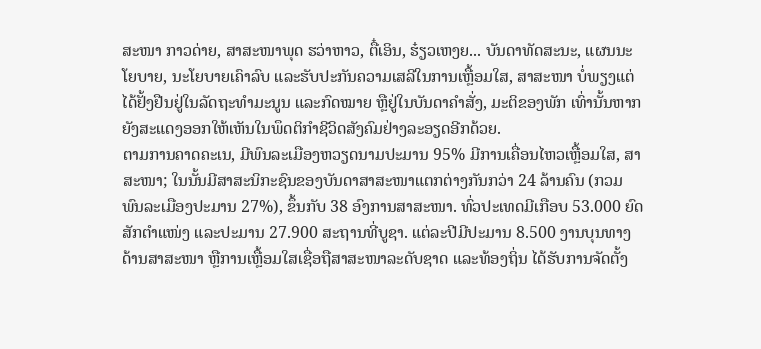ສະໜາ ກາວດ່າຍ, ສາສະໜາພຸດ ຮວ່າຫາວ, ຕື໋ເອິນ, ຮ໋ຽວເຫງຍ... ບັນດາທັດສະນະ, ແຜນນະໂຍບາຍ, ນະໂຍບາຍເຄົາລົບ ແລະຮັບປະກັນຄວາມເສລີໃນການເຫຼື້ອມໃສ, ສາສະໜາ ບໍ່ພຽງແຕ່ໄດ້ຢັ້ງຢືນຢູ່ໃນລັດຖະທໍາມະນູນ ແລະກົດໝາຍ ຫຼືຢູ່ໃນບັນດາຄໍາສັ່ງ, ມະຕິຂອງພັກ ເທົ່ານັ້ນຫາກຍັງສະແດງອອກໃຫ້ເຫັນໃນພຶດຕິກໍາຊີວິດສັງຄົມຢ່າງລະອຽດອີກດ້ວຍ.
ຕາມການຄາດຄະເນ, ມີພົນລະເມືອງຫວຽດນາມປະມານ 95% ມີການເຄື່ອນໄຫວເຫຼື້ອມໃສ, ສາສະໜາ; ໃນນັ້ນມີສາສະນິກະຊົນຂອງບັນດາສາສະໜາແຕກຕ່າງກັນກວ່າ 24 ລ້ານຄົນ (ກວມພົນລະເມືອງປະມານ 27%), ຂຶ້ນກັບ 38 ອົງການສາສະໜາ. ທົ່ວປະເທດມີເກືອບ 53.000 ຍົດສັກຕໍາແໜ່ງ ແລະປະມານ 27.900 ສະຖານທີ່ບູຊາ. ແຕ່ລະປີມີປະມານ 8.500 ງານບຸນທາງດ້ານສາສະໜາ ຫຼືການເຫຼື້ອມໃສເຊື່ອຖືສາສະໜາລະດັບຊາດ ແລະທ້ອງຖິ່ນ ໄດ້ຮັບການຈັດຕັ້ງ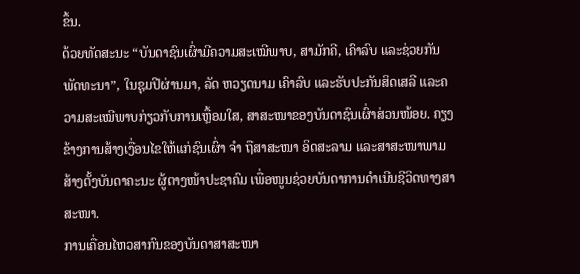ຂຶ້ນ.
ດ້ວຍທັດສະນະ “ບັນດາຊົນເຜົ່າມີຄວາມສະເໝີພາບ, ສາມັກຄີ, ເຄົາລົບ ແລະຊ່ວຍກັນພັດທະນາ”, ໃນຊຸມປີຜ່ານມາ, ລັດ ຫວຽດນາມ ເຄົາລົບ ແລະຮັບປະກັນສິດເສລີ ແລະຄວາມສະເໝີພາບກ່ຽວກັບການເຫຼື້ອມໃສ, ສາສະໜາຂອງບັນດາຊົນເຜົ່າສ່ວນໜ້ອຍ. ຄຽງຂ້າງການສ້າງເງື່ອນໄຂໃຫ້ແກ່ຊົນເຜົ່າ ຈໍາ ຖືສາສະໜາ ອິດສະລາມ ແລະສາສະໜາພາມ ສ້າງຕັ້ງບັນດາຄະນະ ຜູ້ຕາງໜ້າປະຊາຄົມ ເພື່ອໜູນຊ່ວຍບັນດາການດໍາເນີນຊີວິດທາງສາສະໜາ.
ການເຄື່ອນໄຫວສາກົນຂອງບັນດາສາສະໜາ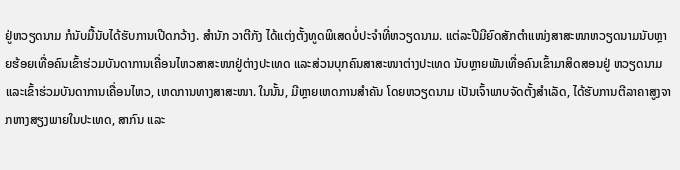ຢູ່ຫວຽດນາມ ກໍນັບມື້ນັບໄດ້ຮັບການເປີດກວ້າງ. ສໍານັກ ວາຕີກັງ ໄດ້ແຕ່ງຕັ້ງທູດພິເສດບໍ່ປະຈໍາທີ່ຫວຽດນາມ. ແຕ່ລະປີມີຍົດສັກຕໍາແໜ່ງສາສະໜາຫວຽດນາມນັບຫຼາຍຮ້ອຍເທື່ອຄົນເຂົ້າຮ່ວມບັນດາການເຄື່ອນໄຫວສາສະໜາຢູ່ຕ່າງປະເທດ ແລະສ່ວນບຸກຄົນສາສະໜາຕ່າງປະເທດ ນັບຫຼາຍພັນເທື່ອຄົນເຂົ້າມາສິດສອນຢູ່ ຫວຽດນາມ ແລະເຂົ້າຮ່ວມບັນດາການເຄື່ອນໄຫວ, ເຫດການທາງສາສະໜາ. ໃນນັ້ນ, ມີຫຼາຍເຫດການສໍາຄັນ ໂດຍຫວຽດນາມ ເປັນເຈົ້າພາບຈັດຕັ້ງສໍາເລັດ, ໄດ້ຮັບການຕີລາຄາສູງຈາກຫາງສຽງພາຍໃນປະເທດ, ສາກົນ ແລະ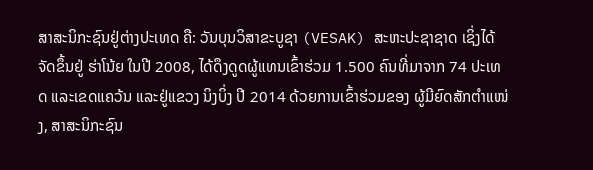ສາສະນິກະຊົນຢູ່ຕ່າງປະເທດ ຄື: ວັນບຸນວິສາຂະບູຊາ (VESAK) ສະຫະປະຊາຊາດ ເຊິ່ງໄດ້ຈັດຂຶ້ນຢູ່ ຮ່າໂນ້ຍ ໃນປີ 2008, ໄດ້ດຶງດູດຜູ້ແທນເຂົ້າຮ່ວມ 1.500 ຄົນທີ່ມາຈາກ 74 ປະເທດ ແລະເຂດແຄວ້ນ ແລະຢູ່ແຂວງ ນິງບິ່ງ ປີ 2014 ດ້ວຍການເຂົ້າຮ່ວມຂອງ ຜູ້ມີຍົດສັກຕໍາແໜ່ງ, ສາສະນິກະຊົນ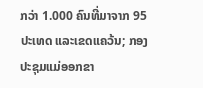ກວ່າ 1.000 ຄົນທີ່ມາຈາກ 95 ປະເທດ ແລະເຂດແຄວ້ນ; ກອງປະຊຸມແມ່ອອກຂາ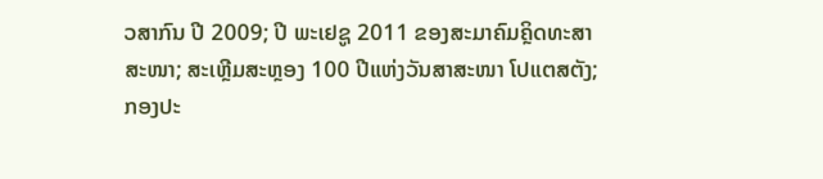ວສາກົນ ປີ 2009; ປີ ພະເຢຊູ 2011 ຂອງສະມາຄົມຄຼິດທະສາສະໜາ; ສະເຫຼີມສະຫຼອງ 100 ປີແຫ່ງວັນສາສະໜາ ໂປແຕສຕັງ; ກອງປະ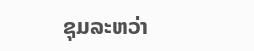ຊຸມລະຫວ່າ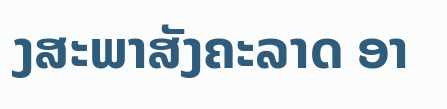ງສະພາສັງຄະລາດ ອາ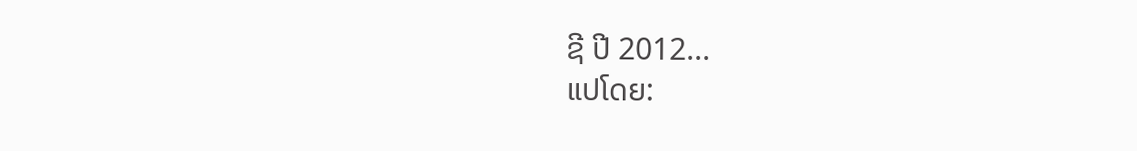ຊີ ປີ 2012...
ແປໂດຍ: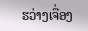ຮວ່າງເຈື່ອງ